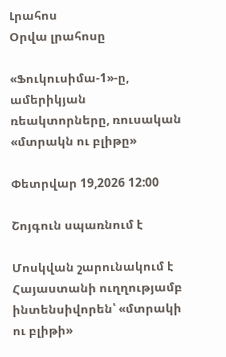Լրահոս
Օրվա լրահոսը

«Ֆուկուսիմա-1»-ը, ամերիկյան ռեակտորները, ռուսական «մտրակն ու բլիթը»

Փետրվար 19,2026 12:00

Շոյգուն սպառնում է

Մոսկվան շարունակում է Հայաստանի ուղղությամբ ինտենսիվորեն՝ «մտրակի ու բլիթի»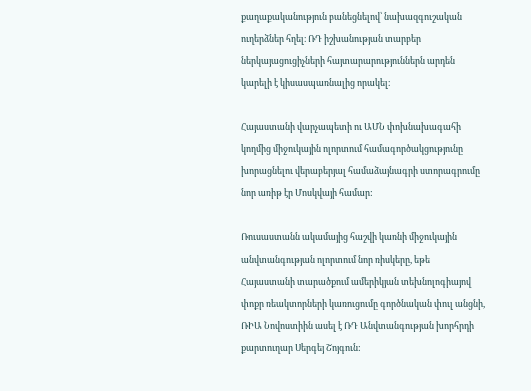քաղաքականություն բանեցնելով՝ նախազգուշական ուղերձներ հղել։ ՌԴ իշխանության տարբեր ներկայացուցիչների հայտարարություններն արդեն կարելի է կիսասպառնալից որակել։

Հայաստանի վարչապետի ու ԱՄՆ փոխնախագահի կողմից միջուկային ոլորտում համագործակցությունը խորացնելու վերաբերյալ համաձայնագրի ստորագրումը նոր առիթ էր Մոսկվայի համար:

Ռուսաստանն ակամայից հաշվի կառնի միջուկային անվտանգության ոլորտում նոր ռիսկերը, եթե Հայաստանի տարածքում ամերիկյան տեխնոլոգիայով փոքր ռեակտորների կառուցումը գործնական փուլ անցնի, ՌԻԱ Նովոստիին ասել է ՌԴ Անվտանգության խորհրդի քարտուղար Սերգեյ Շոյգուն: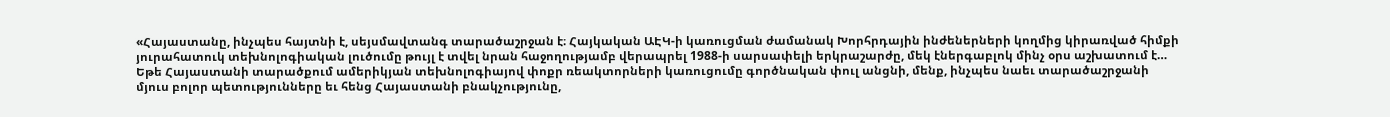«Հայաստանը, ինչպես հայտնի է, սեյսմավտանգ տարածաշրջան է։ Հայկական ԱԷԿ-ի կառուցման ժամանակ Խորհրդային ինժեներների կողմից կիրառված հիմքի յուրահատուկ տեխնոլոգիական լուծումը թույլ է տվել նրան հաջողությամբ վերապրել 1988-ի սարսափելի երկրաշարժը, մեկ էներգաբլոկ մինչ օրս աշխատում է… Եթե Հայաստանի տարածքում ամերիկյան տեխնոլոգիայով փոքր ռեակտորների կառուցումը գործնական փուլ անցնի, մենք, ինչպես նաեւ տարածաշրջանի մյուս բոլոր պետությունները եւ հենց Հայաստանի բնակչությունը,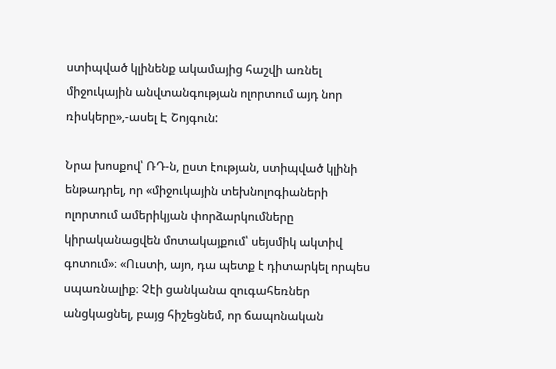ստիպված կլինենք ակամայից հաշվի առնել միջուկային անվտանգության ոլորտում այդ նոր ռիսկերը»,-ասել Է Շոյգուն:

Նրա խոսքով՝ ՌԴ-ն, ըստ էության, ստիպված կլինի ենթադրել, որ «միջուկային տեխնոլոգիաների ոլորտում ամերիկյան փորձարկումները կիրականացվեն մոտակայքում՝ սեյսմիկ ակտիվ գոտում»։ «Ուստի, այո, դա պետք է դիտարկել որպես սպառնալիք։ Չէի ցանկանա զուգահեռներ անցկացնել, բայց հիշեցնեմ, որ ճապոնական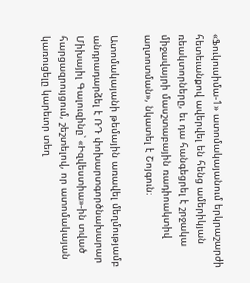«Ֆուկուսիմա-1» ատոմակայանում երկրաշարժի հետեւանքով ավերվել են հենց ամերիկյան ռեակտորները, եւ դա հանգեցրել է շրջակա միջավայրի մասշտաբային ռադիոակտիվ աղտոտման», նկատել է Շոյգուն։

Ատոմակայանի թեմային առավել մեղմությամբ անդրադարձել է ՌԴ փոխարտգործնախարար Միխայիլ Գալուզինը՝ «Իզվեստիա»-ին տված հարցազրույցում, շեշտելով, որ ատոմակայան կառուցելը կարեւոր տեղ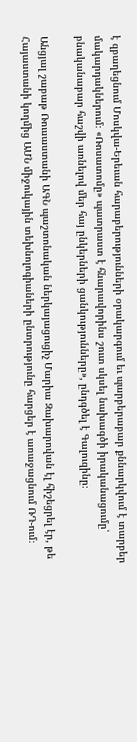է զբաղեցնում Մոսկվա-Երեւան հարաբերությունների օրակարգում եւ պարբերաբար քննարկվում է տարբեր մակարդակներում։ «Ռոսատոմը» պատրաստ է հնարավորինս շուտ սկսել նախագծի իրականացումը՝ բնականաբար հաշվի առնելով մեր հայ ընկերների ցանկությունները», ընդգծել է Գալուզինը։

Անցյալ շաբաթ Ռուսաստանի ԱԳՆ պաշտոնական ներկայացուցիչ Մարիա Զախարովան էլ հիշեցրել էր, թե Հայաստանի կողմից ԱՄՆ միջուկային տեխնոլոգիաների ընտրությունը հարցեր է առաջացնում ՌԴ-ում։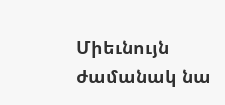Միեւնույն ժամանակ նա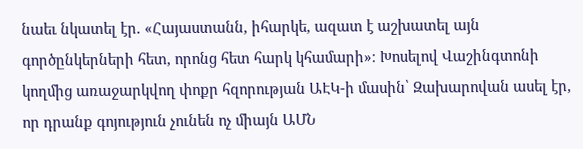նաեւ նկատել էր. «Հայաստանն, իհարկե, ազատ է աշխատել այն գործընկերների հետ, որոնց հետ հարկ կհամարի»։ Խոսելով Վաշինգտոնի կողմից առաջարկվող փոքր հզորության ԱԷԿ-ի մասին՝ Զախարովան ասել էր, որ դրանք գոյություն չունեն ոչ միայն ԱՄՆ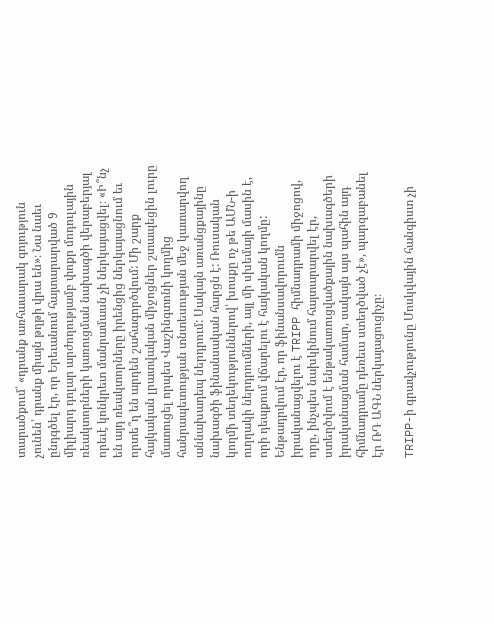տարածքում՝ «դրանք առհասարակ գոյություն չունեն՝ դրանք միայն թղթի վրա են»։ Նա նաեւ ընդգծել էր, որ Երեւանում հայտարարված 9 միլիարդ դոլար արժողությամբ փոքր մոդուլային ռեակտորների կառուցման նախագծի վերաբերյալ որեւէ կոնկրետ մանրամասն չի ներկայացվել։ «Ի՞նչ են այդ ռեակտորները իրենցից ներկայացնում եւ որտե՞ղ են արդեն շահագործվում: Մի շարք հայկական լրատվական միջոցներ շտապեցին լուրը մատուցել որպես Վաշինգտոնի կողմից հանրապետության տնտեսության մեջ կատարվող աննախադեպ ներդրում: Սակայն առանցքայինը նախագծի ֆինանսական հարցն է: Ռուսական կողմի տեղեկություններով՝ խոսքը ոչ թե ԱՄՆ-ի ուղղակի ներդրումների, այլ մի սխեմայի մասին է, որի դեպքում վճարելու է հայկական կողմը: Ենթադրվում էր, որ ֆինանսավորումն իրականացվելու է TRIPP հիմնադրամի միջոցով, որը, ինչպես նախկինում հայտարարվել էր, ստեղծվում է ենթակառուցվածքային նախագծերի իրականացման համար, սակայն այս պահին այդ հիմնադրամը դեռեւս ստեղծված չէ», պարզաբանել էր ՌԴ ԱԳՆ ներկայացուցիչը։

TRIPP-ի գրավչությունը Մոսկվային հանգիստ չի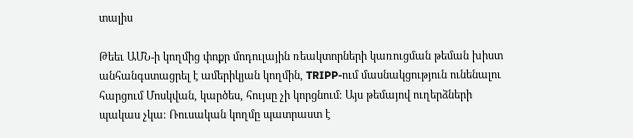տալիս

Թեեւ ԱՄՆ-ի կողմից փոքր մոդուլային ռեակտորների կառուցման թեման խիստ անհանգստացրել է ամերիկյան կողմին, TRIPP-ում մասնակցություն ունենալու հարցում Մոսկվան, կարծես, հույսը չի կորցնում։ Այս թեմայով ուղերձների պակաս չկա։ Ռուսական կողմը պատրաստ է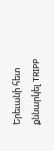Երեւանի հետ քննարկել TRIPP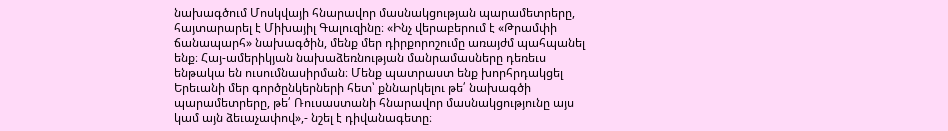նախագծում Մոսկվայի հնարավոր մասնակցության պարամետրերը, հայտարարել է Միխայիլ Գալուզինը։ «Ինչ վերաբերում է «Թրամփի ճանապարհ» նախագծին, մենք մեր դիրքորոշումը առայժմ պահպանել ենք։ Հայ-ամերիկյան նախաձեռնության մանրամասները դեռեւս ենթակա են ուսումնասիրման։ Մենք պատրաստ ենք խորհրդակցել Երեւանի մեր գործընկերների հետ՝ քննարկելու թե՛ նախագծի պարամետրերը, թե՛ Ռուսաստանի հնարավոր մասնակցությունը այս կամ այն ձեւաչափով»,- նշել է դիվանագետը։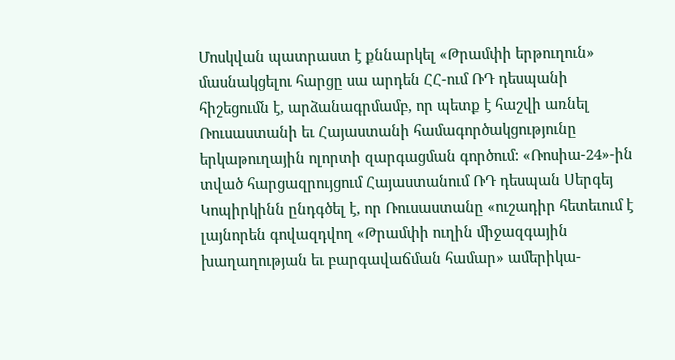Մոսկվան պատրաստ է քննարկել «Թրամփի երթուղուն» մասնակցելու հարցը սա արդեն ՀՀ-ում ՌԴ դեսպանի հիշեցումն է, արձանագրմամբ, որ պետք է հաշվի առնել Ռուսաստանի եւ Հայաստանի համագործակցությունը երկաթուղային ոլորտի զարգացման գործում: «Ռոսիա-24»-ին տված հարցազրույցում Հայաստանում ՌԴ դեսպան Սերգեյ Կոպիրկինն ընդգծել է, որ Ռուսաստանը «ուշադիր հետեւում է լայնորեն գովազդվող «Թրամփի ուղին միջազգային խաղաղության եւ բարգավաճման համար» ամերիկա-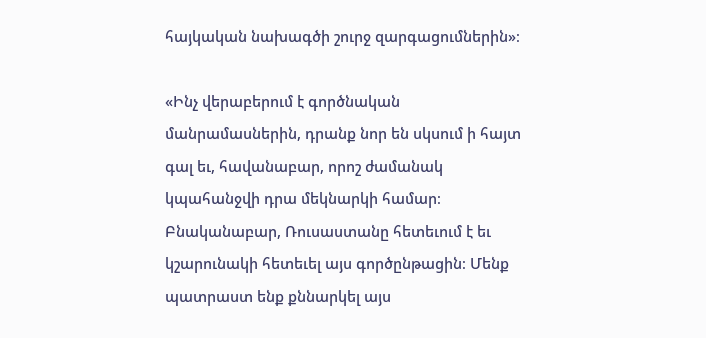հայկական նախագծի շուրջ զարգացումներին»։

«Ինչ վերաբերում է գործնական մանրամասներին, դրանք նոր են սկսում ի հայտ գալ եւ, հավանաբար, որոշ ժամանակ կպահանջվի դրա մեկնարկի համար։ Բնականաբար, Ռուսաստանը հետեւում է եւ կշարունակի հետեւել այս գործընթացին։ Մենք պատրաստ ենք քննարկել այս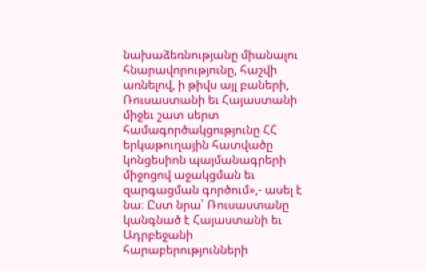նախաձեռնությանը միանալու հնարավորությունը, հաշվի առնելով, ի թիվս այլ բաների, Ռուսաստանի եւ Հայաստանի միջեւ շատ սերտ համագործակցությունը ՀՀ երկաթուղային հատվածը կոնցեսիոն պայմանագրերի միջոցով աջակցման եւ զարգացման գործում»,- ասել է նա։ Ըստ նրա՝ Ռուսաստանը կանգնած է Հայաստանի եւ Ադրբեջանի հարաբերությունների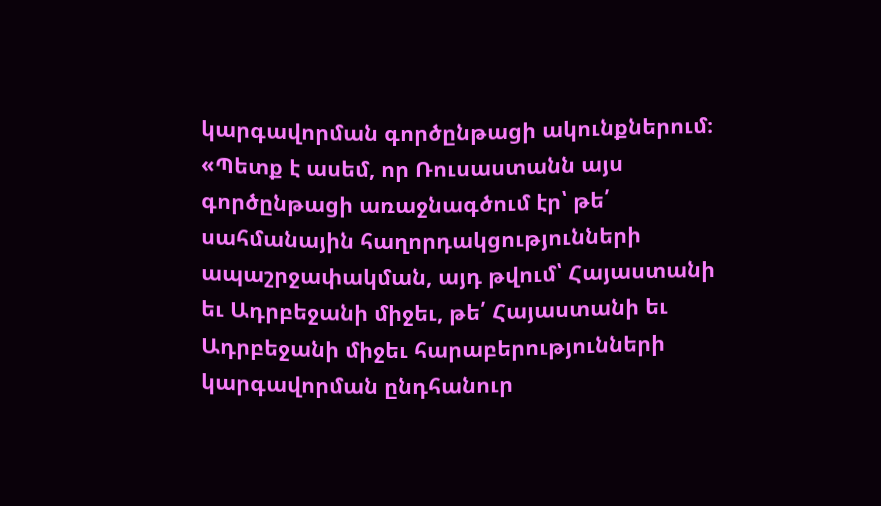կարգավորման գործընթացի ակունքներում։ «Պետք է ասեմ, որ Ռուսաստանն այս գործընթացի առաջնագծում էր՝ թե՛ սահմանային հաղորդակցությունների ապաշրջափակման, այդ թվում՝ Հայաստանի եւ Ադրբեջանի միջեւ, թե՛ Հայաստանի եւ Ադրբեջանի միջեւ հարաբերությունների կարգավորման ընդհանուր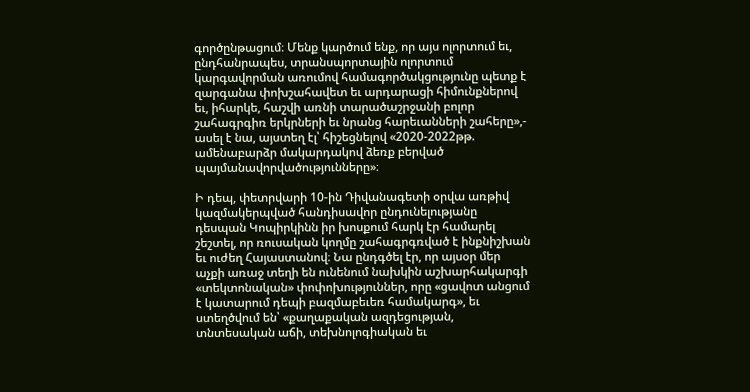գործընթացում։ Մենք կարծում ենք, որ այս ոլորտում եւ, ընդհանրապես, տրանսպորտային ոլորտում կարգավորման առումով համագործակցությունը պետք է զարգանա փոխշահավետ եւ արդարացի հիմունքներով եւ, իհարկե, հաշվի առնի տարածաշրջանի բոլոր շահագրգիռ երկրների եւ նրանց հարեւանների շահերը»,- ասել է նա, այստեղ էլ՝ հիշեցնելով «2020-2022թթ. ամենաբարձր մակարդակով ձեռք բերված պայմանավորվածությունները»։

Ի դեպ, փետրվարի 10-ին Դիվանագետի օրվա առթիվ կազմակերպված հանդիսավոր ընդունելությանը դեսպան Կոպիրկինն իր խոսքում հարկ էր համարել շեշտել, որ ռուսական կողմը շահագրգռված է ինքնիշխան եւ ուժեղ Հայաստանով։ Նա ընդգծել էր, որ այսօր մեր աչքի առաջ տեղի են ունենում նախկին աշխարհակարգի «տեկտոնական» փոփոխություններ, որը «ցավոտ անցում է կատարում դեպի բազմաբեւեռ համակարգ», եւ ստեղծվում են՝ «քաղաքական ազդեցության, տնտեսական աճի, տեխնոլոգիական եւ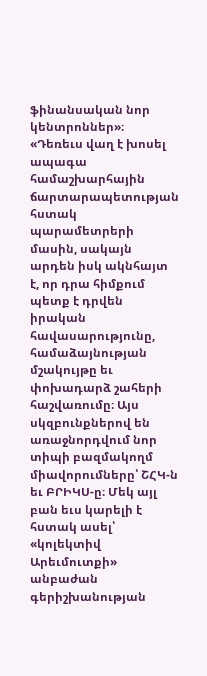ֆինանսական նոր կենտրոններ»։ «Դեռեւս վաղ է խոսել ապագա համաշխարհային ճարտարապետության հստակ պարամետրերի մասին, սակայն արդեն իսկ ակնհայտ է, որ դրա հիմքում պետք է դրվեն իրական հավասարությունը, համաձայնության մշակույթը եւ փոխադարձ շահերի հաշվառումը։ Այս սկզբունքներով են առաջնորդվում նոր տիպի բազմակողմ միավորումները՝ ՇՀԿ-ն եւ ԲՐԻԿՍ-ը։ Մեկ այլ բան եւս կարելի է հստակ ասել՝ «կոլեկտիվ Արեւմուտքի» անբաժան գերիշխանության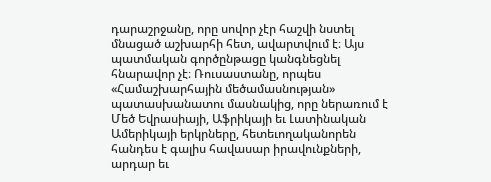դարաշրջանը, որը սովոր չէր հաշվի նստել մնացած աշխարհի հետ, ավարտվում է։ Այս պատմական գործընթացը կանգնեցնել հնարավոր չէ։ Ռուսաստանը, որպես «Համաշխարհային մեծամասնության» պատասխանատու մասնակից, որը ներառում է Մեծ Եվրասիայի, Աֆրիկայի եւ Լատինական Ամերիկայի երկրները, հետեւողականորեն հանդես է գալիս հավասար իրավունքների, արդար եւ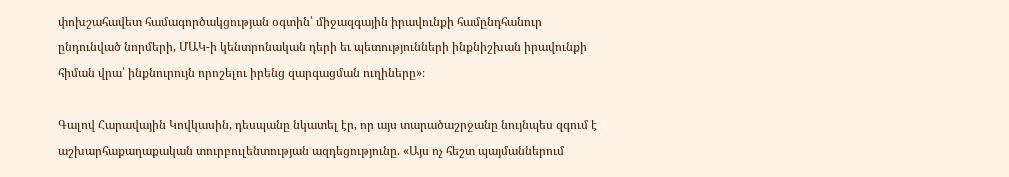փոխշահավետ համագործակցության օգտին՝ միջազգային իրավունքի համընդհանուր ընդունված նորմերի, ՄԱԿ-ի կենտրոնական դերի եւ պետությունների ինքնիշխան իրավունքի հիման վրա՝ ինքնուրույն որոշելու իրենց զարգացման ուղիները»։

Գալով Հարավային Կովկասին, դեսպանը նկատել էր, որ այս տարածաշրջանը նույնպես զգում է աշխարհաքաղաքական տուրբուլենտության ազդեցությունը. «Այս ոչ հեշտ պայմաններում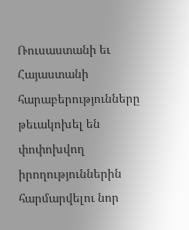Ռուսաստանի եւ Հայաստանի հարաբերությունները թեւակոխել են փոփոխվող իրողություններին հարմարվելու նոր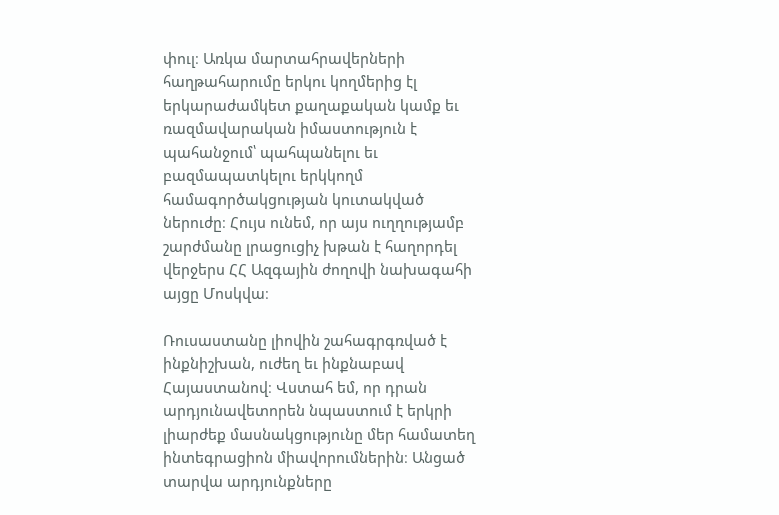փուլ։ Առկա մարտահրավերների հաղթահարումը երկու կողմերից էլ երկարաժամկետ քաղաքական կամք եւ ռազմավարական իմաստություն է պահանջում՝ պահպանելու եւ բազմապատկելու երկկողմ համագործակցության կուտակված ներուժը։ Հույս ունեմ, որ այս ուղղությամբ շարժմանը լրացուցիչ խթան է հաղորդել վերջերս ՀՀ Ազգային ժողովի նախագահի այցը Մոսկվա։

Ռուսաստանը լիովին շահագրգռված է ինքնիշխան, ուժեղ եւ ինքնաբավ Հայաստանով։ Վստահ եմ, որ դրան արդյունավետորեն նպաստում է երկրի լիարժեք մասնակցությունը մեր համատեղ ինտեգրացիոն միավորումներին։ Անցած տարվա արդյունքները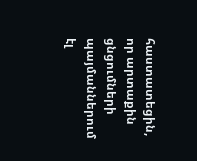հաստատեցին, որ արտաքին ցնցումների պայմաններում էլ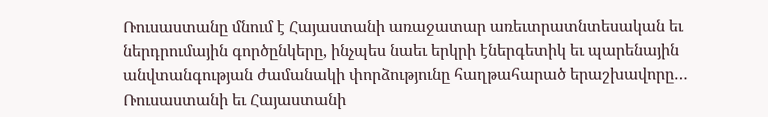Ռուսաստանը մնում է Հայաստանի առաջատար առեւտրատնտեսական եւ ներդրումային գործընկերը, ինչպես նաեւ երկրի էներգետիկ եւ պարենային անվտանգության ժամանակի փորձությունը հաղթահարած երաշխավորը… Ռուսաստանի եւ Հայաստանի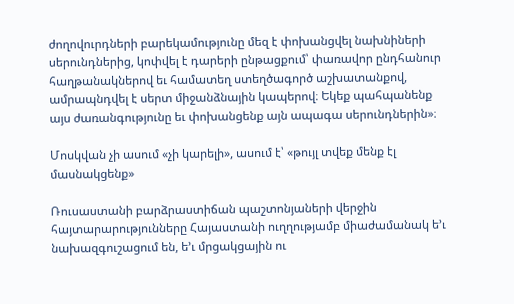ժողովուրդների բարեկամությունը մեզ է փոխանցվել նախնիների սերունդներից, կոփվել է դարերի ընթացքում՝ փառավոր ընդհանուր հաղթանակներով եւ համատեղ ստեղծագործ աշխատանքով, ամրապնդվել է սերտ միջանձնային կապերով։ Եկեք պահպանենք այս ժառանգությունը եւ փոխանցենք այն ապագա սերունդներին»։

Մոսկվան չի ասում «չի կարելի», ասում է՝ «թույլ տվեք մենք էլ մասնակցենք»

Ռուսաստանի բարձրաստիճան պաշտոնյաների վերջին հայտարարությունները Հայաստանի ուղղությամբ միաժամանակ ե’ւ նախազգուշացում են, ե’ւ մրցակցային ու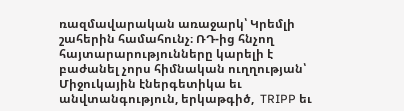ռազմավարական առաջարկ՝ Կրեմլի շահերին համահունչ։ ՌԴ-ից հնչող հայտարարությունները կարելի է բաժանել չորս հիմնական ուղղության՝ Միջուկային էներգետիկա եւ անվտանգություն, երկաթգիծ,  TRIPP եւ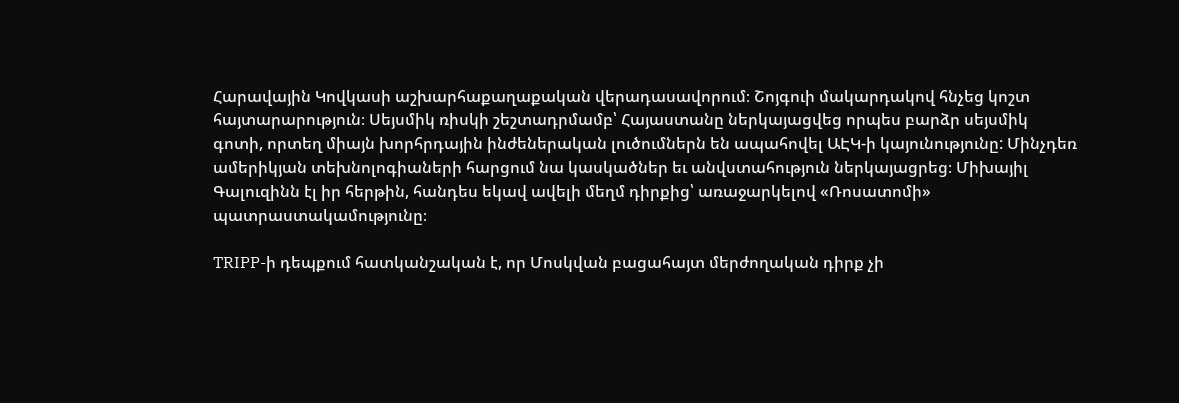Հարավային Կովկասի աշխարհաքաղաքական վերադասավորում։ Շոյգուի մակարդակով հնչեց կոշտ հայտարարություն։ Սեյսմիկ ռիսկի շեշտադրմամբ՝ Հայաստանը ներկայացվեց որպես բարձր սեյսմիկ գոտի, որտեղ միայն խորհրդային ինժեներական լուծումներն են ապահովել ԱԷԿ-ի կայունությունը: Մինչդեռ ամերիկյան տեխնոլոգիաների հարցում նա կասկածներ եւ անվստահություն ներկայացրեց։ Միխայիլ Գալուզինն էլ իր հերթին, հանդես եկավ ավելի մեղմ դիրքից՝ առաջարկելով «Ռոսատոմի» պատրաստակամությունը։

TRIPP-ի դեպքում հատկանշական է, որ Մոսկվան բացահայտ մերժողական դիրք չի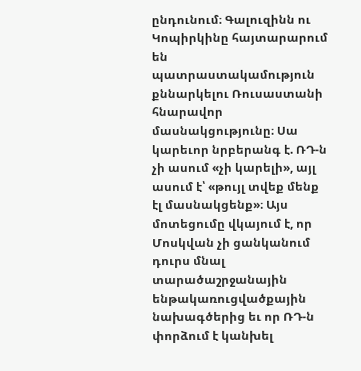ընդունում։ Գալուզինն ու Կոպիրկինը հայտարարում են պատրաստակամություն քննարկելու Ռուսաստանի հնարավոր մասնակցությունը։ Սա կարեւոր նրբերանգ է. ՌԴ-ն չի ասում «չի կարելի», այլ ասում է՝ «թույլ տվեք մենք էլ մասնակցենք»։ Այս մոտեցումը վկայում է, որ Մոսկվան չի ցանկանում դուրս մնալ տարածաշրջանային ենթակառուցվածքային նախագծերից եւ որ ՌԴ-ն փորձում է կանխել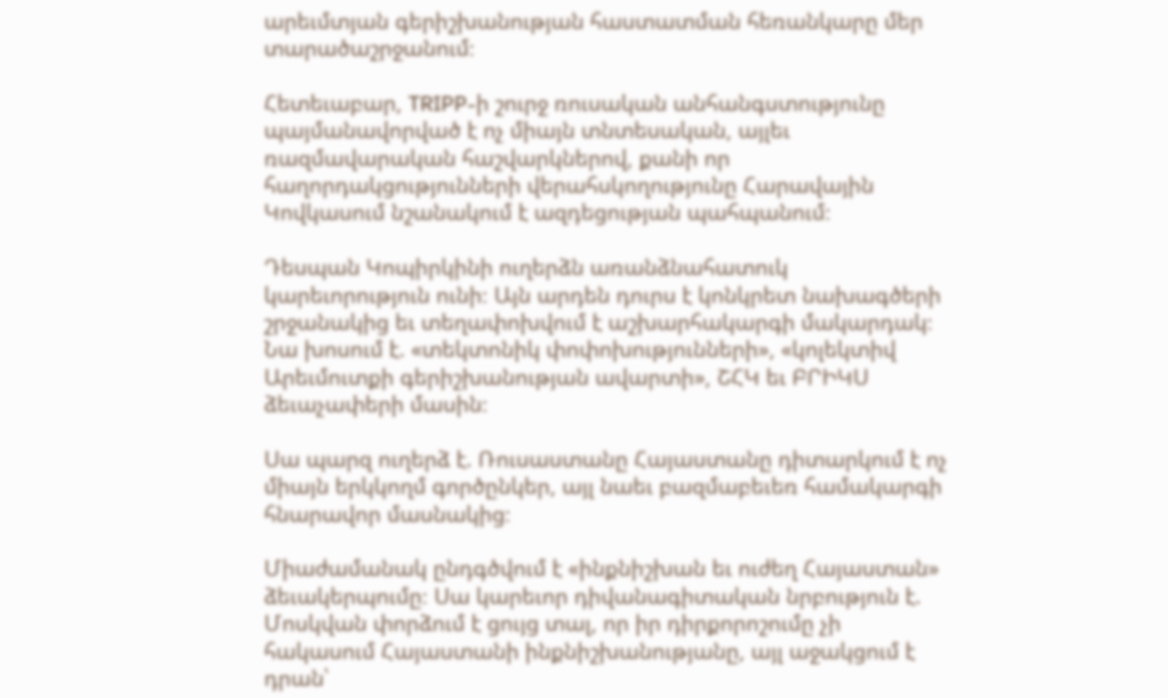արեւմտյան գերիշխանության հաստատման հեռանկարը մեր տարածաշրջանում։

Հետեւաբար, TRIPP-ի շուրջ ռուսական անհանգստությունը պայմանավորված է ոչ միայն տնտեսական, այլեւ ռազմավարական հաշվարկներով, քանի որ հաղորդակցությունների վերահսկողությունը Հարավային Կովկասում նշանակում է ազդեցության պահպանում։

Դեսպան Կոպիրկինի ուղերձն առանձնահատուկ կարեւորություն ունի։ Այն արդեն դուրս է կոնկրետ նախագծերի շրջանակից եւ տեղափոխվում է աշխարհակարգի մակարդակ։ Նա խոսում է. «տեկտոնիկ փոփոխությունների», «կոլեկտիվ Արեւմուտքի գերիշխանության ավարտի», ՇՀԿ եւ ԲՐԻԿՍ ձեւաչափերի մասին։

Սա պարզ ուղերձ է. Ռուսաստանը Հայաստանը դիտարկում է ոչ միայն երկկողմ գործընկեր, այլ նաեւ բազմաբեւեռ համակարգի հնարավոր մասնակից։

Միաժամանակ ընդգծվում է «ինքնիշխան եւ ուժեղ Հայաստան» ձեւակերպումը։ Սա կարեւոր դիվանագիտական նրբություն է. Մոսկվան փորձում է ցույց տալ, որ իր դիրքորոշումը չի հակասում Հայաստանի ինքնիշխանությանը, այլ աջակցում է դրան՝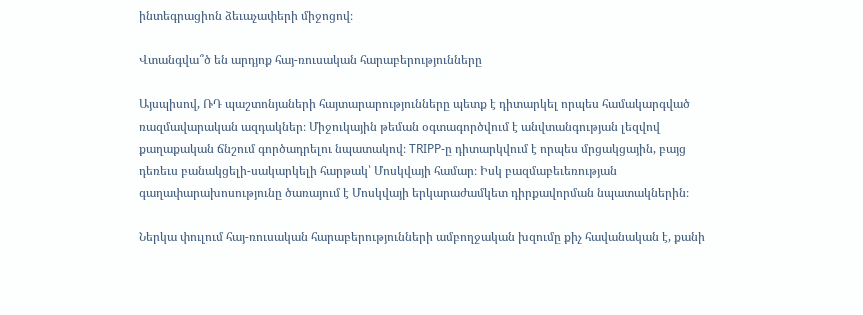ինտեգրացիոն ձեւաչափերի միջոցով։

Վտանգվա՞ծ են արդյոք հայ-ռուսական հարաբերությունները

Այսպիսով, ՌԴ պաշտոնյաների հայտարարությունները պետք է դիտարկել որպես համակարգված ռազմավարական ազդակներ։ Միջուկային թեման օգտագործվում է անվտանգության լեզվով քաղաքական ճնշում գործադրելու նպատակով։ TRIPP-ը դիտարկվում է որպես մրցակցային, բայց դեռեւս բանակցելի-սակարկելի հարթակ՝ Մոսկվայի համար։ Իսկ բազմաբեւեռության գաղափարախոսությունը ծառայում է Մոսկվայի երկարաժամկետ դիրքավորման նպատակներին։

Ներկա փուլում հայ-ռուսական հարաբերությունների ամբողջական խզումը քիչ հավանական է, քանի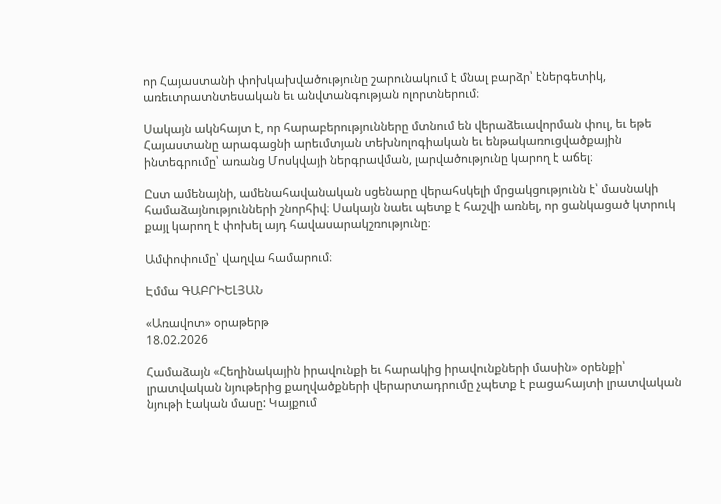որ Հայաստանի փոխկախվածությունը շարունակում է մնալ բարձր՝ էներգետիկ, առեւտրատնտեսական եւ անվտանգության ոլորտներում։

Սակայն ակնհայտ է, որ հարաբերությունները մտնում են վերաձեւավորման փուլ, եւ եթե Հայաստանը արագացնի արեւմտյան տեխնոլոգիական եւ ենթակառուցվածքային ինտեգրումը՝ առանց Մոսկվայի ներգրավման, լարվածությունը կարող է աճել։

Ըստ ամենայնի, ամենահավանական սցենարը վերահսկելի մրցակցությունն է՝ մասնակի համաձայնությունների շնորհիվ։ Սակայն նաեւ պետք է հաշվի առնել, որ ցանկացած կտրուկ քայլ կարող է փոխել այդ հավասարակշռությունը։

Ամփոփումը՝ վաղվա համարում։

Էմմա ԳԱԲՐԻԵԼՅԱՆ

«Առավոտ» օրաթերթ
18.02.2026

Համաձայն «Հեղինակային իրավունքի եւ հարակից իրավունքների մասին» օրենքի՝ լրատվական նյութերից քաղվածքների վերարտադրումը չպետք է բացահայտի լրատվական նյութի էական մասը: Կայքում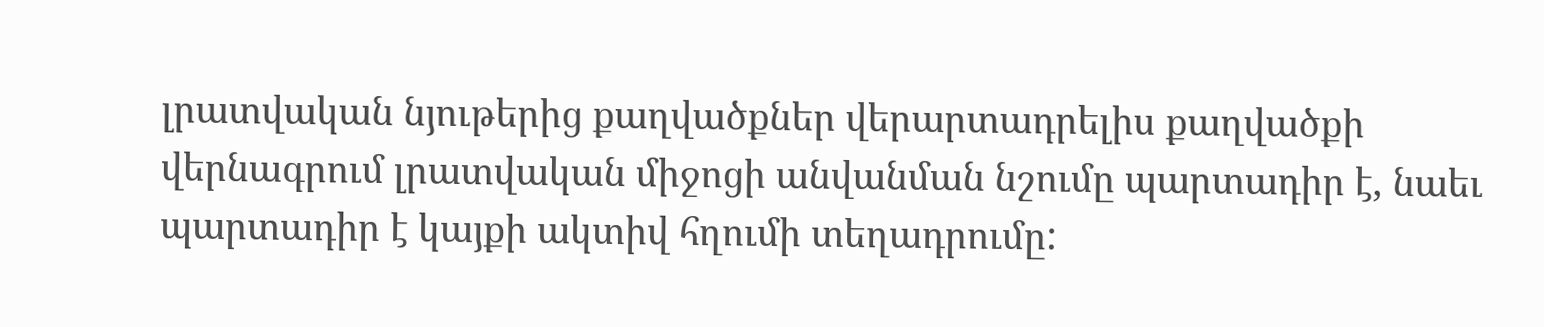լրատվական նյութերից քաղվածքներ վերարտադրելիս քաղվածքի վերնագրում լրատվական միջոցի անվանման նշումը պարտադիր է, նաեւ պարտադիր է կայքի ակտիվ հղումի տեղադրումը: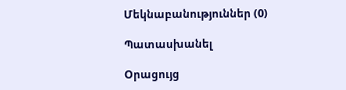Մեկնաբանություններ (0)

Պատասխանել

Օրացույց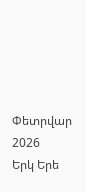Փետրվար 2026
Երկ Երե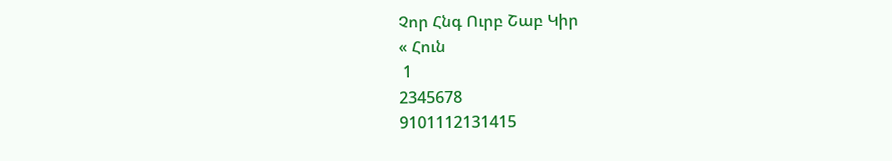Չոր Հնգ Ուրբ Շաբ Կիր
« Հուն
 1
2345678
9101112131415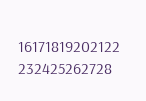16171819202122
232425262728